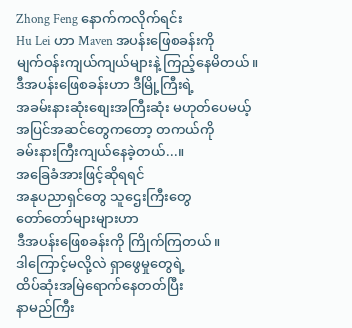Zhong Feng နောက်ကလိုက်ရင်း
Hu Lei ဟာ Maven အပန်းဖြေစခန်းကို
မျက်ဝန်းကျယ်ကျယ်များနဲ့ ကြည့်နေမိတယ်။
ဒီအပန်းဖြေစခန်းဟာ ဒီမြို့ကြီးရဲ့
အခမ်းနားဆုံးစျေးအကြီးဆုံး မဟုတ်ပေမယ့်
အပြင်အဆင်တွေကတော့ တကယ်ကို
ခမ်းနားကြီးကျယ်နေခဲ့တယ်...။
အခြေခံအားဖြင့်ဆိုရရင်
အနုပညာရှင်တွေ သူဌေးကြီးတွေ
တော်တော်များများဟာ
ဒီအပန်းဖြေစခန်းကို ကြိုက်ကြတယ်။
ဒါကြောင့်မလို့လဲ ရှာဖွေမှုတွေရဲ့
ထိပ်ဆုံးအမြဲရောက်နေတတ်ပြီး
နာမည်ကြီး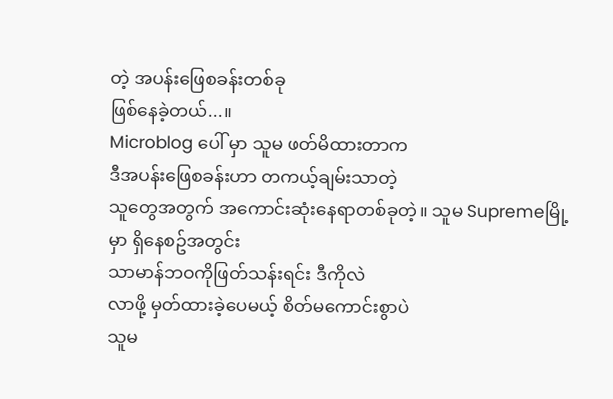တဲ့ အပန်းဖြေစခန်းတစ်ခု
ဖြစ်နေခဲ့တယ်...။
Microblog ပေါ် မှာ သူမ ဖတ်မိထားတာက
ဒီအပန်းဖြေစခန်းဟာ တကယ့်ချမ်းသာတဲ့
သူတွေအတွက် အကောင်းဆုံးနေရာတစ်ခုတဲ့။ သူမ Supremeမြို့မှာ ရှိနေစဥ်အတွင်း
သာမာန်ဘဝကိုဖြတ်သန်းရင်း ဒီကိုလဲ
လာဖို့ မှတ်ထားခဲ့ပေမယ့် စိတ်မကောင်းစွာပဲ
သူမ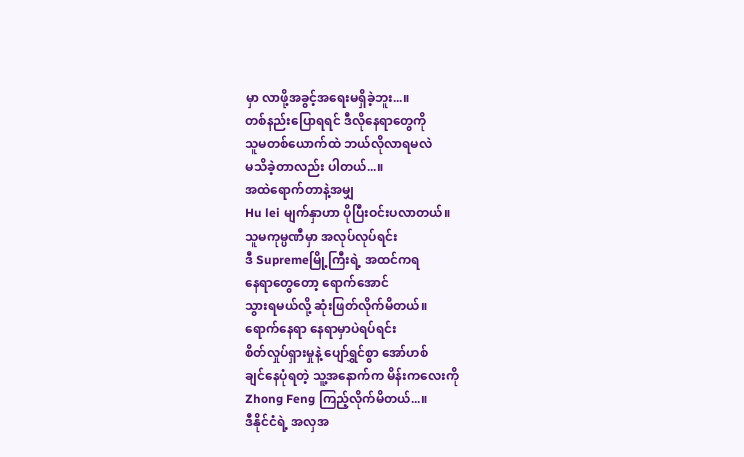မှာ လာဖို့အခွင့်အရေးမရှိခဲ့ဘူး...။
တစ်နည်းပြောရရင် ဒီလိုနေရာတွေကို
သူမတစ်ယောက်ထဲ ဘယ်လိုလာရမလဲ
မသိခဲ့တာလည်း ပါတယ်...။
အထဲရောက်တာနဲ့အမျှ
Hu lei မျက်နှာဟာ ပိုပြီးဝင်းပလာတယ်။
သူမကုမ္ပဏီမှာ အလုပ်လုပ်ရင်း
ဒီ Supremeမြို့ကြီးရဲ့ အထင်ကရ
နေရာတွေတော့ ရောက်အောင်
သွားရမယ်လို့ ဆုံးဖြတ်လိုက်မိတယ်။
ရောက်နေရာ နေရာမှာပဲရပ်ရင်း
စိတ်လှုပ်ရှားမှုနဲ့ ပျော်ရွှင်စွာ အော်ဟစ်
ချင်နေပုံရတဲ့ သူ့အနောက်က မိန်းကလေးကို
Zhong Feng ကြည့်လိုက်မိတယ်...။
ဒီနိုင်ငံရဲ့ အလှအ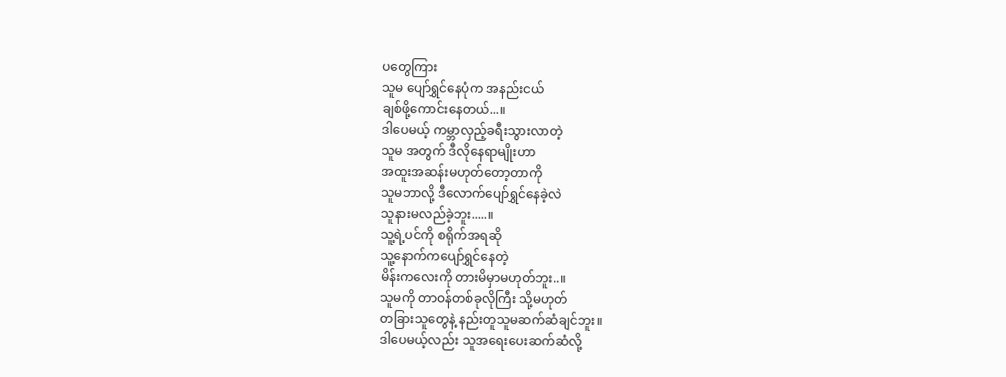ပတွေကြား
သူမ ပျော်ရွှင်နေပုံက အနည်းငယ်
ချစ်ဖို့ကောင်းနေတယ်...။
ဒါပေမယ့် ကမ္ဘာလှည့်ခရီးသွားလာတဲ့
သူမ အတွက် ဒီလိုနေရာမျိုးဟာ
အထူးအဆန်းမဟုတ်တော့တာကို
သူမဘာလို့ ဒီလောက်ပျော်ရွှင်နေခဲ့လဲ
သူနားမလည်ခဲ့ဘူး.....။
သူ့ရဲ့ပင်ကို စရိုက်အရဆို
သူ့နောက်ကပျော်ရွှင်နေတဲ့
မိန်းကလေးကို တားမိမှာမဟုတ်ဘူး..။
သူမကို တာဝန်တစ်ခုလိုကြီး သို့မဟုတ်
တခြားသူတွေနဲ့ နည်းတူသူမဆက်ဆံချင်ဘူး။
ဒါပေမယ့်လည်း သူအရေးပေးဆက်ဆံလို့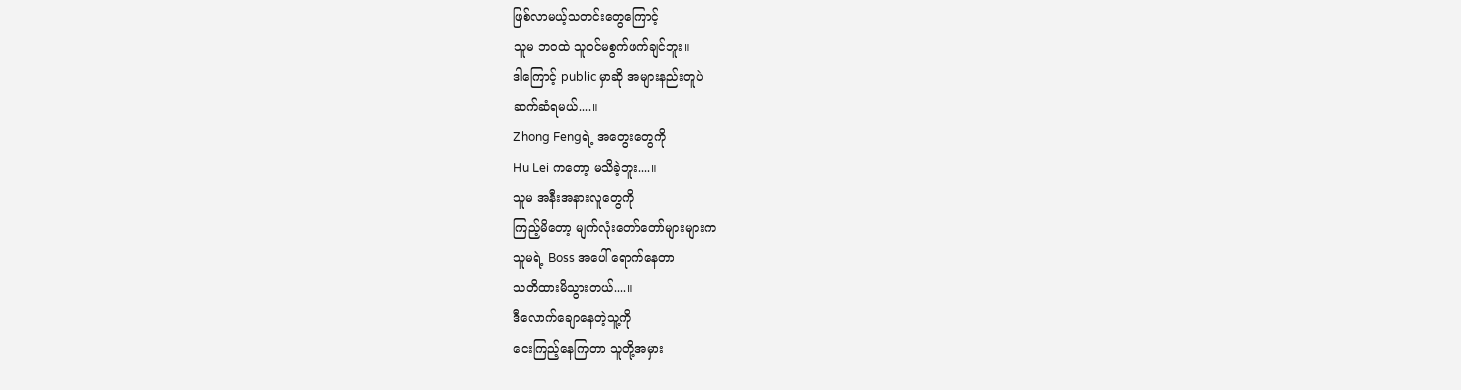ဖြစ်လာမယ့်သတင်းတွေကြောင့်
သူမ ဘဝထဲ သူဝင်မစွက်ဖက်ချင်ဘူး။
ဒါကြောင့် public မှာဆို အများနည်းတူပဲ
ဆက်ဆံရမယ်....။
Zhong Fengရဲ့ အတွေးတွေကို
Hu Lei ကတော့ မသိခဲ့ဘူး....။
သူမ အနီးအနားလူတွေကို
ကြည့်မိတော့ မျက်လုံးတော်တော်များများက
သူမရဲ့ Boss အပေါ် ရောက်နေတာ
သတိထားမိသွားတယ်....။
ဒီလောက်ချောနေတဲ့သူ့ကို
ငေးကြည့်နေကြတာ သူတို့အမှား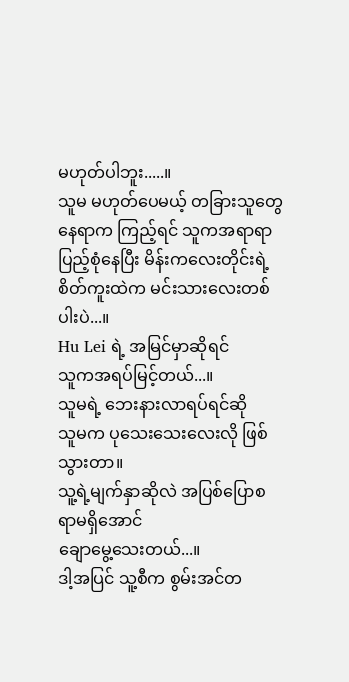မဟုတ်ပါဘူး.....။
သူမ မဟုတ်ပေမယ့် တခြားသူတွေ
နေရာက ကြည့်ရင် သူကအရာရာ
ပြည့်စုံနေပြီး မိန်းကလေးတိုင်းရဲ့
စိတ်ကူးထဲက မင်းသားလေးတစ်ပါးပဲ...။
Hu Lei ရဲ့ အမြင်မှာဆိုရင်
သူကအရပ်မြင့်တယ်...။
သူမရဲ့ ဘေးနားလာရပ်ရင်ဆို
သူမက ပုသေးသေးလေးလို ဖြစ်သွားတာ။
သူ့ရဲ့မျက်နှာဆိုလဲ အပြစ်ပြောစရာမရှိအောင်
ချောမွေ့သေးတယ်...။
ဒါ့အပြင် သူ့စီက စွမ်းအင်တ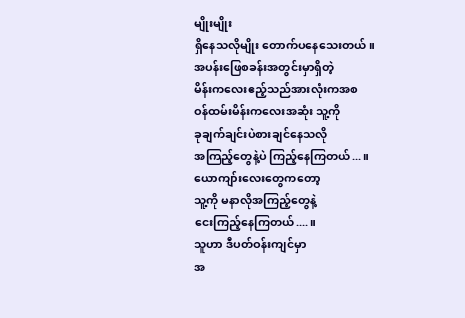မျိုးမျိုး
ရှိနေသလိုမျိုး တောက်ပနေသေးတယ်။
အပန်းဖြေစခန်းအတွင်းမှာရှိတဲ့
မိန်းကလေးဧည့်သည်အားလုံးကအစ
ဝန်ထမ်းမိန်းကလေးအဆုံး သူ့ကို
ခုချက်ချင်းပဲစားချင်နေသလို
အကြည့်တွေနဲ့ပဲ ကြည့်နေကြတယ်...။
ယောကျာ်းလေးတွေကတော့
သူ့ကို မနာလိုအကြည့်တွေနဲ့
ငေးကြည့်နေကြတယ်....။
သူဟာ ဒီပတ်ဝန်းကျင်မှာ
အ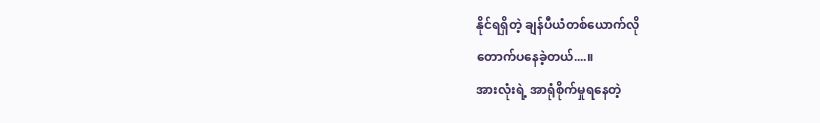နိုင်ရရှိတဲ့ ချန်ပီယံတစ်ယောက်လို
တောက်ပနေခဲ့တယ်....။
အားလုံးရဲ့ အာရုံစိုက်မှုရနေတဲ့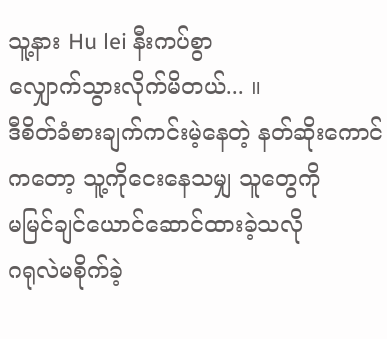သူ့နား Hu lei နီးကပ်စွာ
လျှောက်သွားလိုက်မိတယ်... ။
ဒီစိတ်ခံစားချက်ကင်းမဲ့နေတဲ့ နတ်ဆိုးကောင်
ကတော့ သူ့ကိုငေးနေသမျှ သူတွေကို
မမြင်ချင်ယောင်ဆောင်ထားခဲ့သလို
ဂရုလဲမစိုက်ခဲ့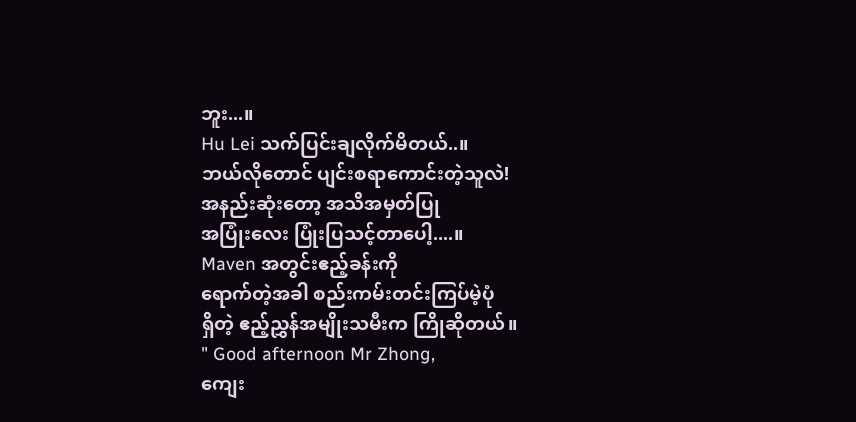ဘူး...။
Hu Lei သက်ပြင်းချလိုက်မိတယ်..။
ဘယ်လိုတောင် ပျင်းစရာကောင်းတဲ့သူလဲ!
အနည်းဆုံးတော့ အသိအမှတ်ပြု
အပြုံးလေး ပြုံးပြသင့်တာပေါ့....။
Maven အတွင်းဧည့်ခန်းကို
ရောက်တဲ့အခါ စည်းကမ်းတင်းကြပ်မဲ့ပုံ
ရှိတဲ့ ဧည့်ညွှန်အမျိုးသမီးက ကြိုဆိုတယ်။
" Good afternoon Mr Zhong,
ကျေး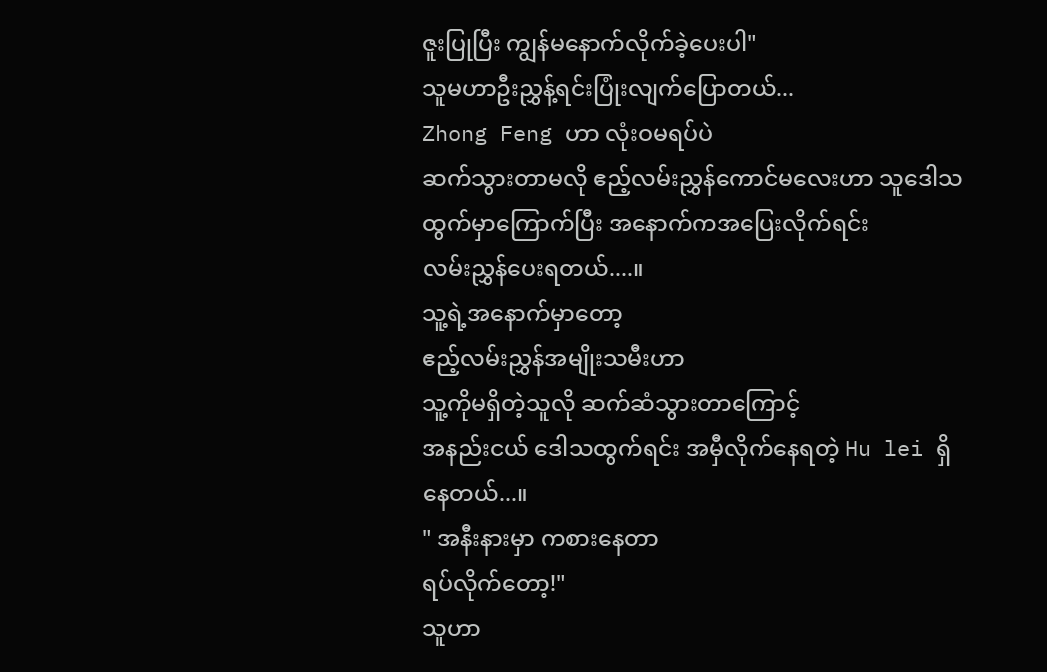ဇူးပြုပြီး ကျွန်မနောက်လိုက်ခဲ့ပေးပါ"
သူမဟာဦးညွှန့်ရင်းပြုံးလျက်ပြောတယ်...
Zhong Feng ဟာ လုံးဝမရပ်ပဲ
ဆက်သွားတာမလို ဧည့်လမ်းညွှန်ကောင်မလေးဟာ သူဒေါသထွက်မှာကြောက်ပြီး အနောက်ကအပြေးလိုက်ရင်း
လမ်းညွှန်ပေးရတယ်....။
သူ့ရဲ့အနောက်မှာတော့
ဧည့်လမ်းညွှန်အမျိုးသမီးဟာ
သူ့ကိုမရှိတဲ့သူလို ဆက်ဆံသွားတာကြောင့်
အနည်းငယ် ဒေါသထွက်ရင်း အမှီလိုက်နေရတဲ့ Hu lei ရှိနေတယ်...။
" အနီးနားမှာ ကစားနေတာ
ရပ်လိုက်တော့!"
သူဟာ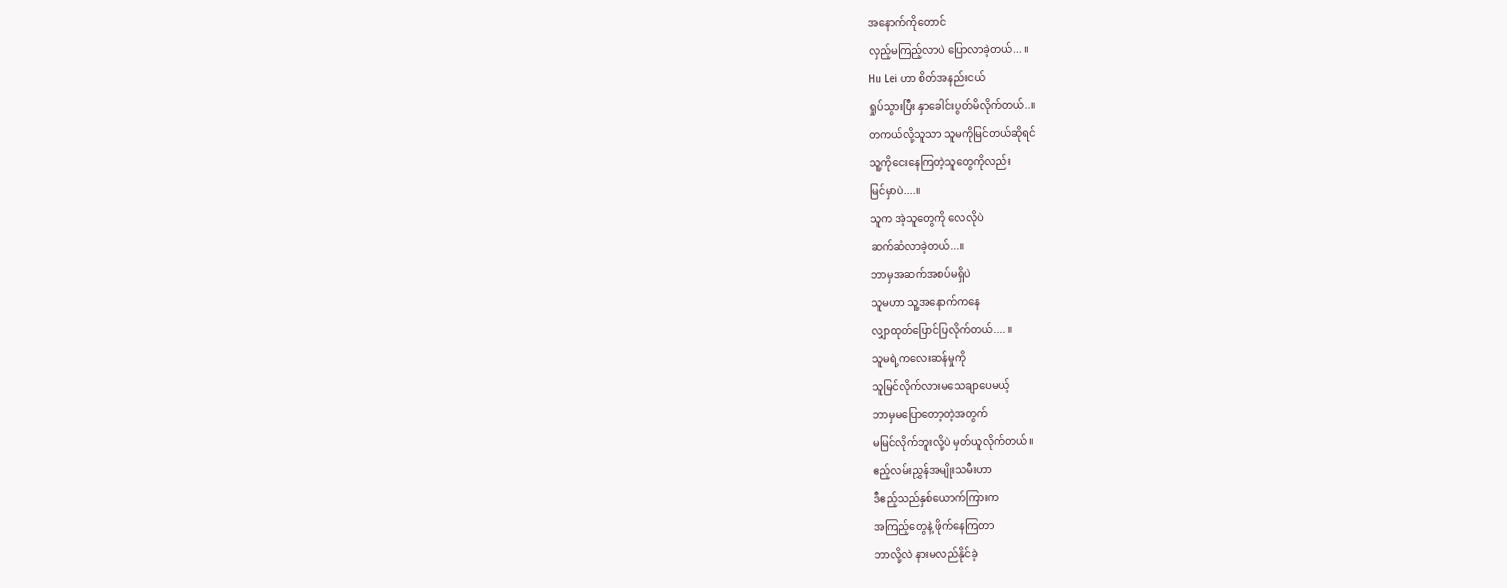အနောက်ကိုတောင်
လှည့်မကြည့်လာပဲ ပြောလာခဲ့တယ်... ။
Hu Lei ဟာ စိတ်အနည်းငယ်
ရှုပ်သွားပြီး နှာခေါင်းပွတ်မိလိုက်တယ်..။
တကယ်လို့သူသာ သူမကိုမြင်တယ်ဆိုရင်
သူ့ကိုငေးနေကြတဲ့သူတွေကိုလည်း
မြင်မှာပဲ....။
သူက အဲ့သူတွေကို လေလိုပဲ
ဆက်ဆံလာခဲ့တယ်...။
ဘာမှအဆက်အစပ်မရှိပဲ
သူမဟာ သူ့အနောက်ကနေ
လျှာထုတ်ပြောင်ပြလိုက်တယ်.... ။
သူမရဲ့ကလေးဆန်မှုကို
သူမြင်လိုက်လားမသေချာပေမယ့်
ဘာမှမပြောတော့တဲ့အတွက်
မမြင်လိုက်ဘူးလို့ပဲ မှတ်ယူလိုက်တယ်။
ဧည့်လမ်းညွှန်အမျိုးသမီးဟာ
ဒီဧည့်သည်နှစ်ယောက်ကြားက
အကြည့်တွေနဲ့ ဖိုက်နေကြတာ
ဘာလို့လဲ နားမလည်နိုင်ခဲ့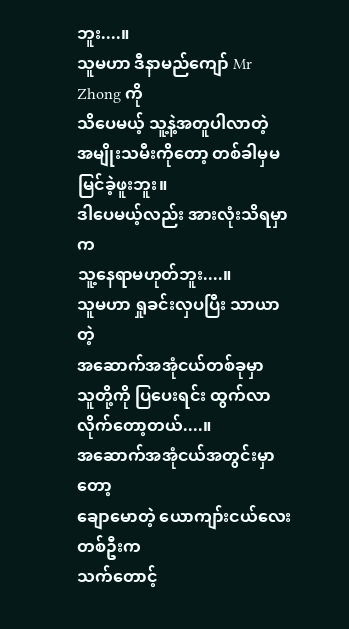ဘူး....။
သူမဟာ ဒီနာမည်ကျော် Mr Zhong ကို
သိပေမယ့် သူ့နဲ့အတူပါလာတဲ့
အမျိုးသမီးကိုတော့ တစ်ခါမှမမြင်ခဲ့ဖူးဘူး။
ဒါပေမယ့်လည်း အားလုံးသိရမှာက
သူ့နေရာမဟုတ်ဘူး....။
သူမဟာ ရှုခင်းလှပပြီး သာယာတဲ့
အဆောက်အအုံငယ်တစ်ခုမှာ
သူတို့ကို ပြပေးရင်း ထွက်လာလိုက်တော့တယ်....။
အဆောက်အအုံငယ်အတွင်းမှာတော့
ချောမောတဲ့ ယောကျာ်းငယ်လေးတစ်ဦးက
သက်တောင့်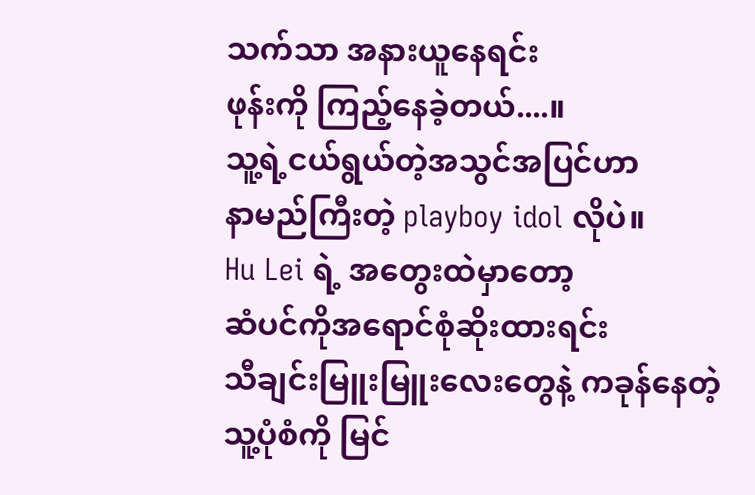သက်သာ အနားယူနေရင်း
ဖုန်းကို ကြည့်နေခဲ့တယ်....။
သူ့ရဲ့ငယ်ရွယ်တဲ့အသွင်အပြင်ဟာ
နာမည်ကြီးတဲ့ playboy idol လိုပဲ။
Hu Lei ရဲ့ အတွေးထဲမှာတော့
ဆံပင်ကိုအရောင်စုံဆိုးထားရင်း
သီချင်းမြူးမြူးလေးတွေနဲ့ ကခုန်နေတဲ့
သူ့ပုံစံကို မြင်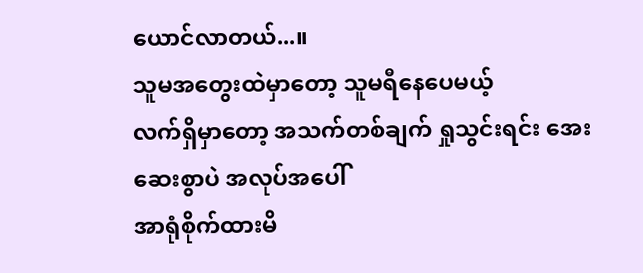ယောင်လာတယ်...။
သူမအတွေးထဲမှာတော့ သူမရီနေပေမယ့်
လက်ရှိမှာတော့ အသက်တစ်ချက် ရှုသွင်းရင်း အေးဆေးစွာပဲ အလုပ်အပေါ်
အာရုံစိုက်ထားမိ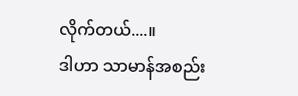လိုက်တယ်....။
ဒါဟာ သာမာန်အစည်း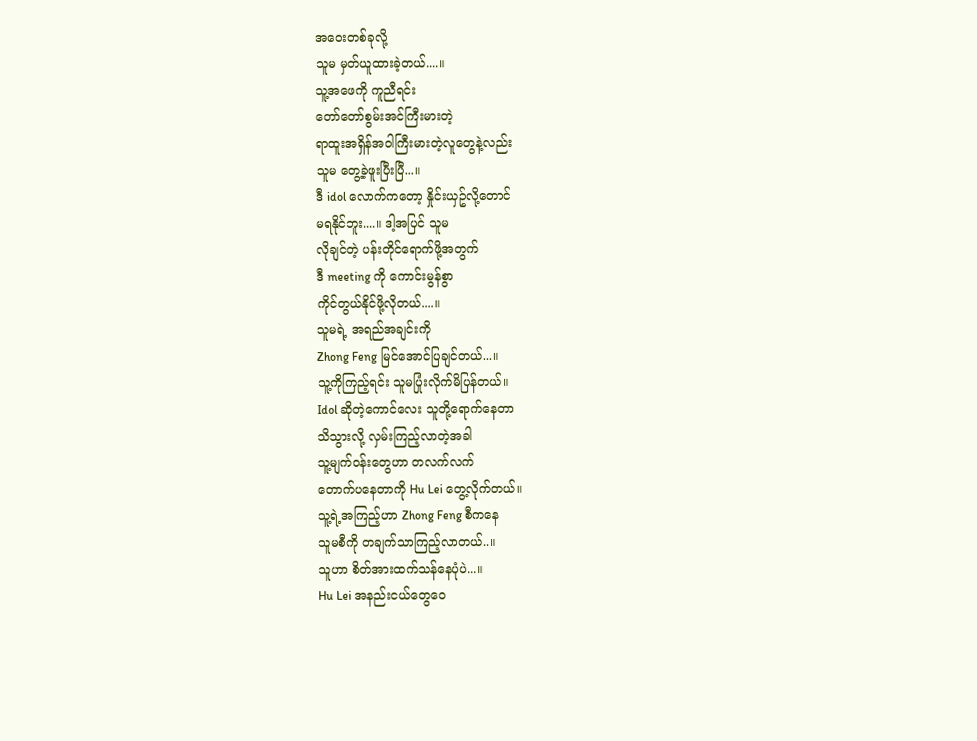အဝေးတစ်ခုလို့
သူမ မှတ်ယူထားခဲ့တယ်....။
သူ့အဖေကို ကူညီရင်း
တော်တော်စွမ်းအင်ကြီးမားတဲ့
ရာထူးအရှိန်အဝါကြီးမားတဲ့လူတွေနဲ့လည်း
သူမ တွေ့ခဲ့ဖူးပြီးပြီ...။
ဒီ idol လောက်ကတော့ နှိုင်းယှဥ်လို့တောင်
မရနိုင်ဘူး....။ ဒါ့အပြင် သူမ
လိုချင်တဲ့ ပန်းတိုင်ရောက်ဖို့အတွက်
ဒီ meeting ကို ကောင်းမွန်စွာ
ကိုင်တွယ်နိုင်ဖို့လိုတယ်....။
သူမရဲ့ အရည်အချင်းကို
Zhong Feng မြင်အောင်ပြချင်တယ်...။
သူ့ကိုကြည့်ရင်း သူမပြုံးလိုက်မိပြန်တယ်။
Idol ဆိုတဲ့ကောင်လေး သူတို့ရောက်နေတာ
သိသွားလို့ လှမ်းကြည့်လာတဲ့အခါ
သူ့မျက်ဝန်းတွေဟာ တလက်လက်
တောက်ပနေတာကို Hu Lei တွေ့လိုက်တယ်။
သူ့ရဲ့အကြည့်ဟာ Zhong Feng စီကနေ
သူမစီကို တချက်သာကြည့်လာတယ်..။
သူဟာ စိတ်အားထက်သန်နေပုံပဲ...။
Hu Lei အနည်းငယ်တွေဝေ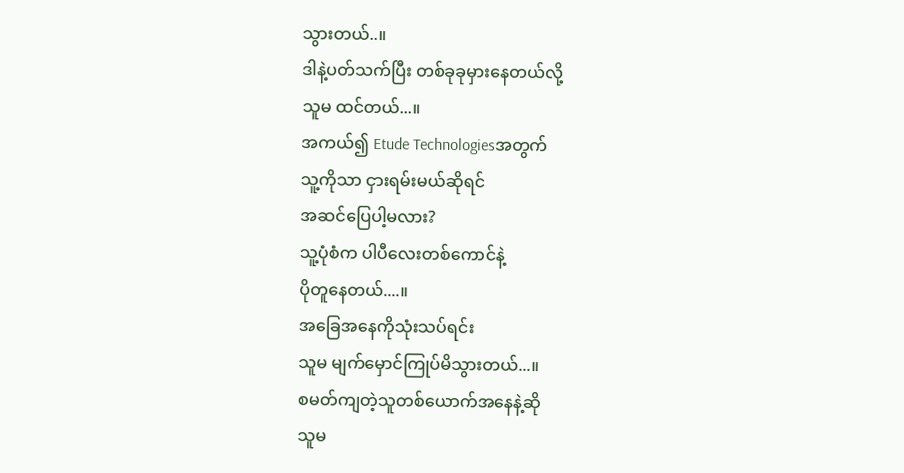သွားတယ်..။
ဒါနဲ့ပတ်သက်ပြီး တစ်ခုခုမှားနေတယ်လို့
သူမ ထင်တယ်...။
အကယ်၍ Etude Technologiesအတွက်
သူ့ကိုသာ ငှားရမ်းမယ်ဆိုရင်
အဆင်ပြေပါ့မလား?
သူ့ပုံစံက ပါပီလေးတစ်ကောင်နဲ့
ပိုတူနေတယ်....။
အခြေအနေကိုသုံးသပ်ရင်း
သူမ မျက်မှောင်ကြုပ်မိသွားတယ်...။
စမတ်ကျတဲ့သူတစ်ယောက်အနေနဲ့ဆို
သူမ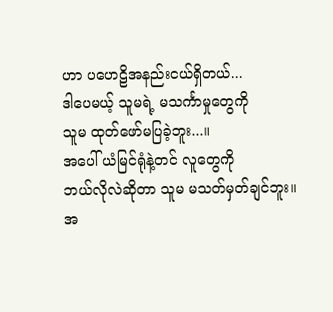ဟာ ပဟေဠိအနည်းငယ်ရှိတယ်...
ဒါပေမယ့် သူမရဲ့ မသင်္ကာမှုတွေကို
သူမ ထုတ်ဖော်မပြခဲ့ဘူး...။
အပေါ် ယံမြင်ရုံနဲ့တင် လူတွေကို
ဘယ်လိုလဲဆိုတာ သူမ မသတ်မှတ်ချင်ဘူး။
အ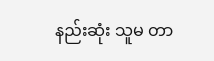နည်းဆုံး သူမ တာ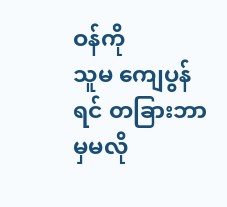ဝန်ကို
သူမ ကျေပွန်ရင် တခြားဘာမှမလို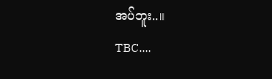အပ်ဘူး..။
TBC....